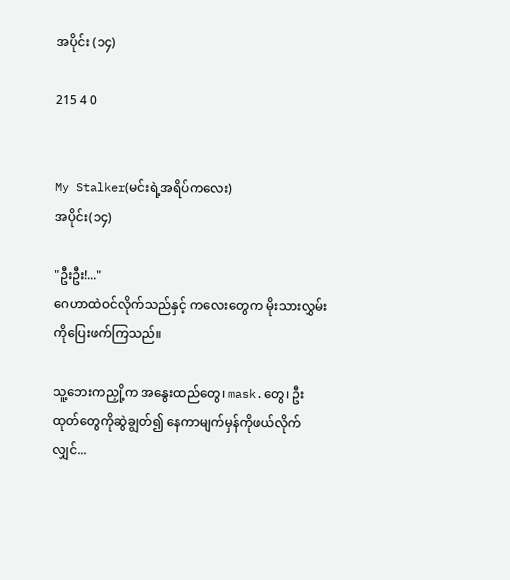အပိုင်း (၁၄)

215 4 0


My Stalker(မင်းရဲ့အရိပ်ကလေး)
အပိုင်း(၁၄)

"ဦးဦး!..."
ဂေဟာထဲဝင်လိုက်သည်နှင့် ကလေးတွေက မိုးသားလွှမ်းကိုပြေးဖက်ကြသည်။

သူ့ဘေးကညှို့က အနွေးထည်တွေ၊ mask.တွေ၊ ဦးထုတ်တွေကိုဆွဲချွတ်၍ နေကာမျက်မှန်ကိုဖယ်လိုက်လျှင်...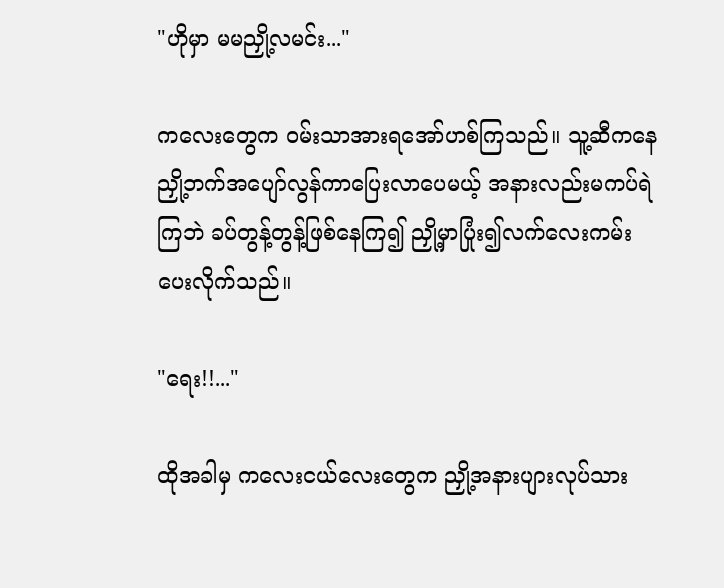"ဟိုမှာ မမညှို့လမင်း..."

ကလေးတွေက ဝမ်းသာအားရအော်ဟစ်ကြသည်။ သူ့ဆီကနေ ညှို့ဘက်အပျော်လွန်ကာပြေးလာပေမယ့် အနားလည်းမကပ်ရဲကြဘဲ ခပ်တွန့်တွန့်ဖြစ်နေကြ၍ ညှို့မှာပြုံး၍လက်လေးကမ်းပေးလိုက်သည်။

"ရေး!!..."

ထိုအခါမှ ကလေးငယ်လေးတွေက ညှို့အနားပျားလုပ်သား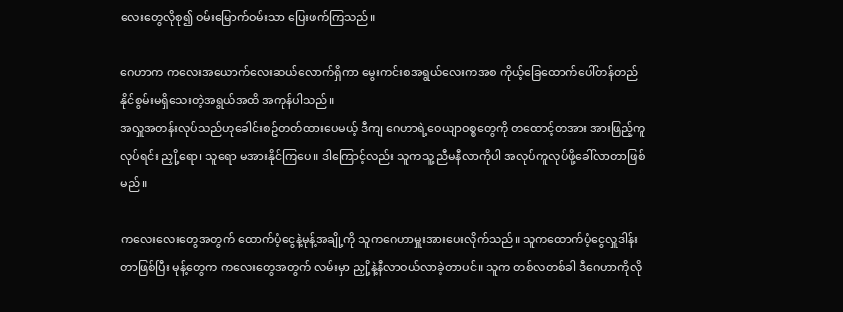လေးတွေလိုစု၍ ဝမ်းမြောက်ဝမ်းသာ ပြေးဖက်ကြသည်။

ဂေဟာက ကလေးအယောက်လေးဆယ်လောက်ရှိကာ မွေးကင်းစအရွယ်လေးကအစ ကိုယ့်ခြေထောက်ပေါ်တန်တည်နိုင်စွမ်းမရှိသေးတဲ့အရွယ်အထိ အကုန်ပါသည်။
အလှူအတန်းလုပ်သည်ဟုခေါင်းစဥ်တတ်ထားပေမယ့် ဒီကျ ဂေဟာရဲ့ဝေယျာဝစ္စတွေကို တထောင့်တအား အားဖြည့်ကူလုပ်ရင်း ညှို့ရော၊ သူရော မအားနိုင်ကြပေ။ ဒါကြောင့်လည်း သူကသူ့ညီမနီလာကိုပါ အလုပ်ကူလုပ်ဖို့ခေါ်လာတာဖြစ်မည်။

ကလေးလေးတွေအတွက် ထောက်ပံ့ငွေနဲ့မုန့်အချို့ကို သူကဂေဟာမှူးအားပေးလိုက်သည်။ သူကထောက်ပံ့ငွေလှူဒါန်းတာဖြစ်ပြီး မုန့်တွေက ကလေးတွေအတွက် လမ်းမှာ ညှို့နဲ့နီလာဝယ်လာခဲ့တာပင်။ သူက တစ်လတစ်ခါ ဒီဂေဟာကိုလို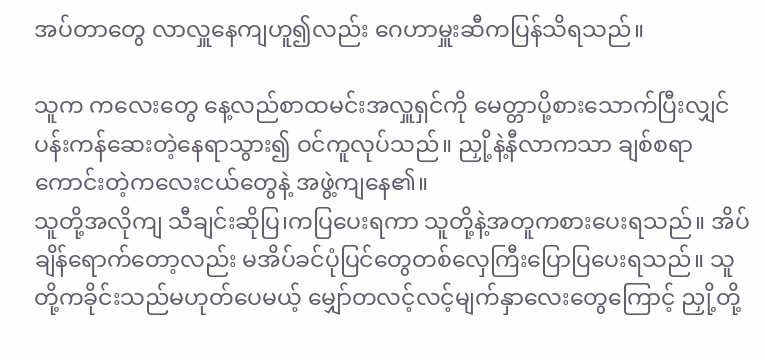အပ်တာတွေ လာလှူနေကျဟူ၍လည်း ဂေဟာမှူးဆီကပြန်သိရသည်။

သူက ကလေးတွေ နေ့လည်စာထမင်းအလှူရှင်ကို မေတ္တာပို့စားသောက်ပြီးလျှင် ပန်းကန်ဆေးတဲ့နေရာသွား၍ ဝင်ကူလုပ်သည်။ ညှို့နဲ့နီလာကသာ ချစ်စရာကောင်းတဲ့ကလေးငယ်တွေနဲ့ အဖွဲ့ကျနေ၏။
သူတို့အလိုကျ သီချင်းဆိုပြ၊ကပြပေးရကာ သူတို့နဲ့အတူကစားပေးရသည်။ အိပ်ချိန်ရောက်တော့လည်း မအိပ်ခင်ပုံပြင်တွေတစ်လှေကြီးပြောပြပေးရသည်။ သူတို့ကခိုင်းသည်မဟုတ်ပေမယ့် မျှော်တလင့်လင့်မျက်နှာလေးတွေကြောင့် ညှို့တို့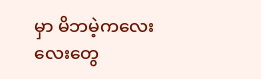မှာ မိဘမဲ့ကလေးလေးတွေ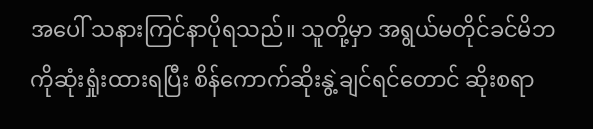အပေါ် သနားကြင်နာပိုရသည်။ သူတို့မှာ အရွယ်မတိုင်ခင်မိဘကိုဆုံးရှုံးထားရပြီး စိန်ကောက်ဆိုးနွဲ့ချင်ရင်တောင် ဆိုးစရာ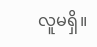လူမရှိ။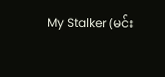My Stalker (မင်း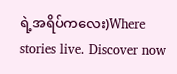ရဲ့အရိပ်ကလေး)Where stories live. Discover now